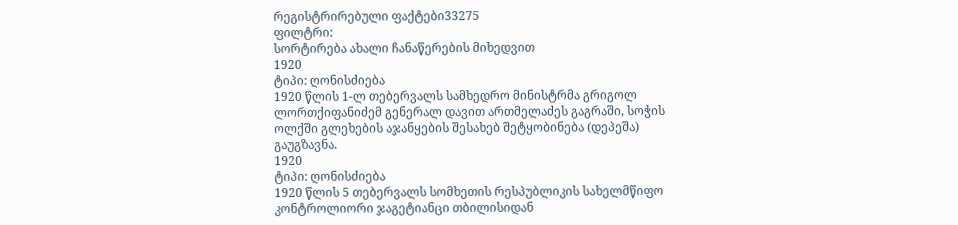რეგისტრირებული ფაქტები33275
ფილტრი:
სორტირება ახალი ჩანაწერების მიხედვით
1920
ტიპი: ღონისძიება
1920 წლის 1-ლ თებერვალს სამხედრო მინისტრმა გრიგოლ ლორთქიფანიძემ გენერალ დავით ართმელაძეს გაგრაში, სოჭის ოლქში გლეხების აჯანყების შესახებ შეტყობინება (დეპეშა) გაუგზავნა.
1920
ტიპი: ღონისძიება
1920 წლის 5 თებერვალს სომხეთის რესპუბლიკის სახელმწიფო კონტროლიორი ჯაგეტიანცი თბილისიდან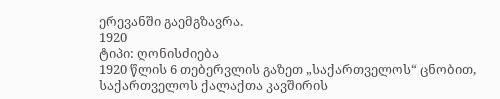ერევანში გაემგზავრა.
1920
ტიპი: ღონისძიება
1920 წლის 6 თებერვლის გაზეთ „საქართველოს“ ცნობით, საქართველოს ქალაქთა კავშირის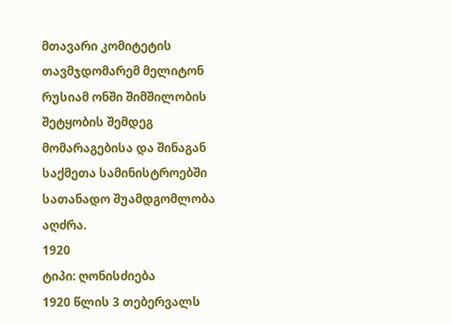მთავარი კომიტეტის თავმჯდომარემ მელიტონ რუსიამ ონში შიმშილობის შეტყობის შემდეგ მომარაგებისა და შინაგან საქმეთა სამინისტროებში სათანადო შუამდგომლობა აღძრა.
1920
ტიპი: ღონისძიება
1920 წლის 3 თებერვალს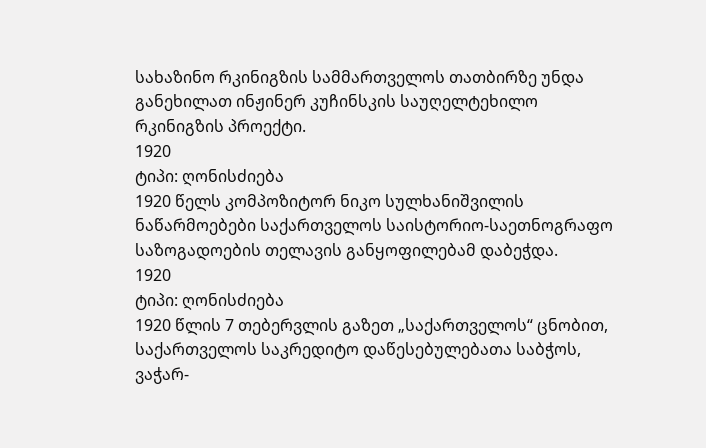სახაზინო რკინიგზის სამმართველოს თათბირზე უნდა განეხილათ ინჟინერ კუჩინსკის საუღელტეხილო რკინიგზის პროექტი.
1920
ტიპი: ღონისძიება
1920 წელს კომპოზიტორ ნიკო სულხანიშვილის ნაწარმოებები საქართველოს საისტორიო-საეთნოგრაფო საზოგადოების თელავის განყოფილებამ დაბეჭდა.
1920
ტიპი: ღონისძიება
1920 წლის 7 თებერვლის გაზეთ „საქართველოს“ ცნობით, საქართველოს საკრედიტო დაწესებულებათა საბჭოს, ვაჭარ-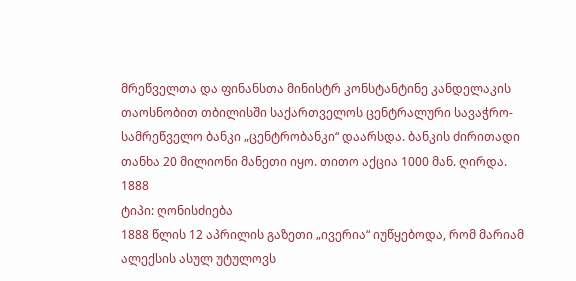მრეწველთა და ფინანსთა მინისტრ კონსტანტინე კანდელაკის თაოსნობით თბილისში საქართველოს ცენტრალური სავაჭრო-სამრეწველო ბანკი „ცენტრობანკი“ დაარსდა. ბანკის ძირითადი თანხა 20 მილიონი მანეთი იყო. თითო აქცია 1000 მან. ღირდა.
1888
ტიპი: ღონისძიება
1888 წლის 12 აპრილის გაზეთი „ივერია“ იუწყებოდა, რომ მარიამ ალექსის ასულ უტულოვს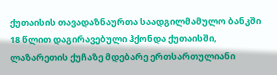ქუთაისის თავადაზნაურთა საადგილმამულო ბანკში 18 წლით დაგირავებული ჰქონდა ქუთაისში, ლაზარეთის ქუჩაზე მდებარე ერთსართულიანი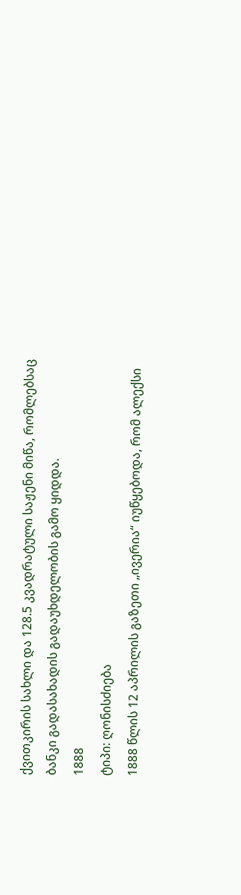ქვითკირის სახლი და 128.5 კვადრატული საჟენი მიწა, რომლებსაც ბანკი გადასახადის გადაუხდელობის გამო ყიდდა.
1888
ტიპი: ღონისძიება
1888 წლის 12 აპრილის გაზეთი „ივერია“ იუწყებოდა, რომ ალექსი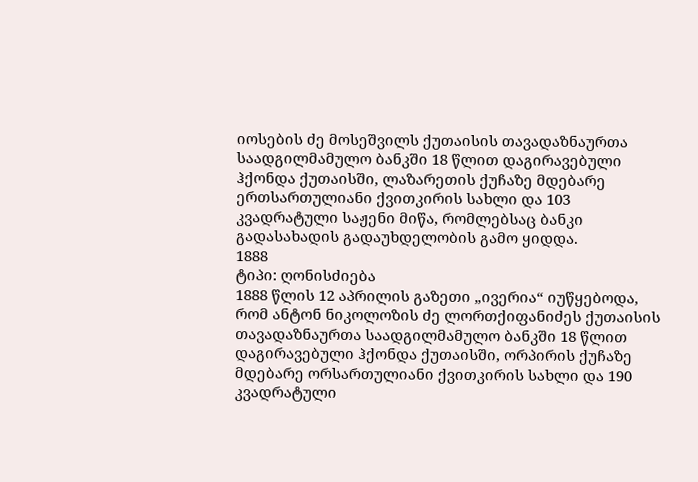იოსების ძე მოსეშვილს ქუთაისის თავადაზნაურთა საადგილმამულო ბანკში 18 წლით დაგირავებული ჰქონდა ქუთაისში, ლაზარეთის ქუჩაზე მდებარე ერთსართულიანი ქვითკირის სახლი და 103 კვადრატული საჟენი მიწა, რომლებსაც ბანკი გადასახადის გადაუხდელობის გამო ყიდდა.
1888
ტიპი: ღონისძიება
1888 წლის 12 აპრილის გაზეთი „ივერია“ იუწყებოდა, რომ ანტონ ნიკოლოზის ძე ლორთქიფანიძეს ქუთაისის თავადაზნაურთა საადგილმამულო ბანკში 18 წლით დაგირავებული ჰქონდა ქუთაისში, ორპირის ქუჩაზე მდებარე ორსართულიანი ქვითკირის სახლი და 190 კვადრატული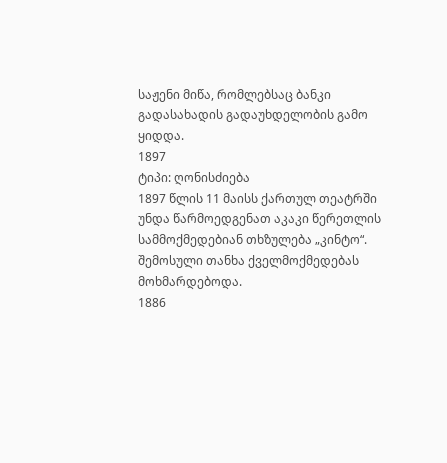საჟენი მიწა, რომლებსაც ბანკი გადასახადის გადაუხდელობის გამო ყიდდა.
1897
ტიპი: ღონისძიება
1897 წლის 11 მაისს ქართულ თეატრში უნდა წარმოედგენათ აკაკი წერეთლის სამმოქმედებიან თხზულება „კინტო“. შემოსული თანხა ქველმოქმედებას მოხმარდებოდა.
1886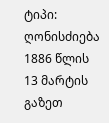ტიპი: ღონისძიება
1886 წლის 13 მარტის გაზეთ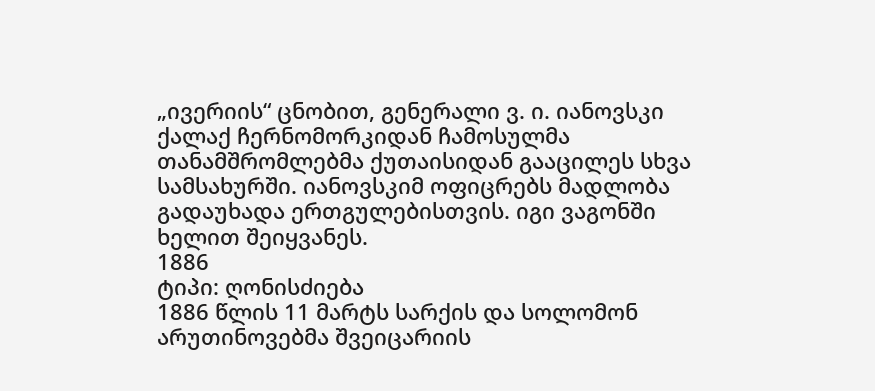„ივერიის“ ცნობით, გენერალი ვ. ი. იანოვსკი ქალაქ ჩერნომორკიდან ჩამოსულმა თანამშრომლებმა ქუთაისიდან გააცილეს სხვა სამსახურში. იანოვსკიმ ოფიცრებს მადლობა გადაუხადა ერთგულებისთვის. იგი ვაგონში ხელით შეიყვანეს.
1886
ტიპი: ღონისძიება
1886 წლის 11 მარტს სარქის და სოლომონ არუთინოვებმა შვეიცარიის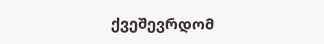ქვეშევრდომ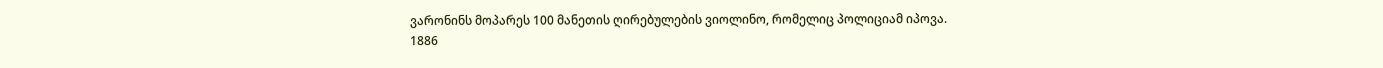ვარონინს მოპარეს 100 მანეთის ღირებულების ვიოლინო, რომელიც პოლიციამ იპოვა.
1886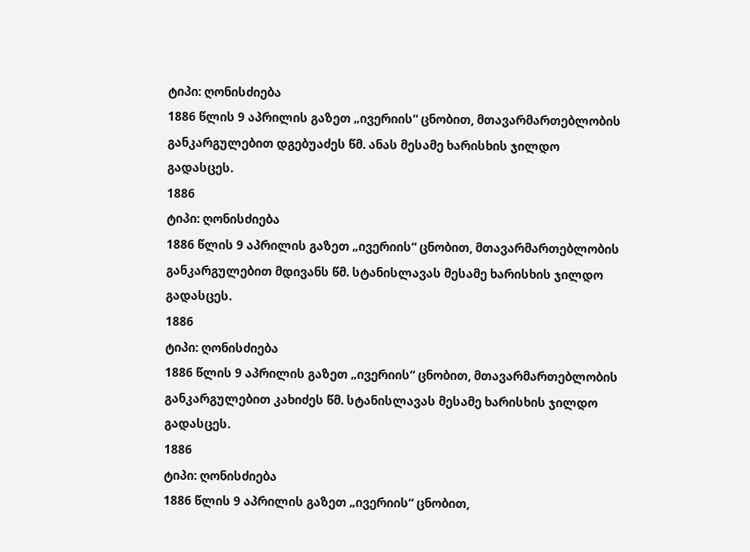ტიპი: ღონისძიება
1886 წლის 9 აპრილის გაზეთ „ივერიის“ ცნობით, მთავარმართებლობის განკარგულებით დგებუაძეს წმ. ანას მესამე ხარისხის ჯილდო გადასცეს.
1886
ტიპი: ღონისძიება
1886 წლის 9 აპრილის გაზეთ „ივერიის“ ცნობით, მთავარმართებლობის განკარგულებით მდივანს წმ. სტანისლავას მესამე ხარისხის ჯილდო გადასცეს.
1886
ტიპი: ღონისძიება
1886 წლის 9 აპრილის გაზეთ „ივერიის“ ცნობით, მთავარმართებლობის განკარგულებით კახიძეს წმ. სტანისლავას მესამე ხარისხის ჯილდო გადასცეს.
1886
ტიპი: ღონისძიება
1886 წლის 9 აპრილის გაზეთ „ივერიის“ ცნობით,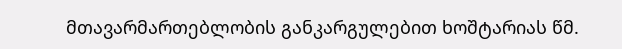მთავარმართებლობის განკარგულებით ხოშტარიას წმ.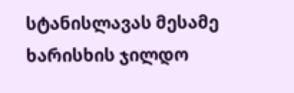სტანისლავას მესამე ხარისხის ჯილდო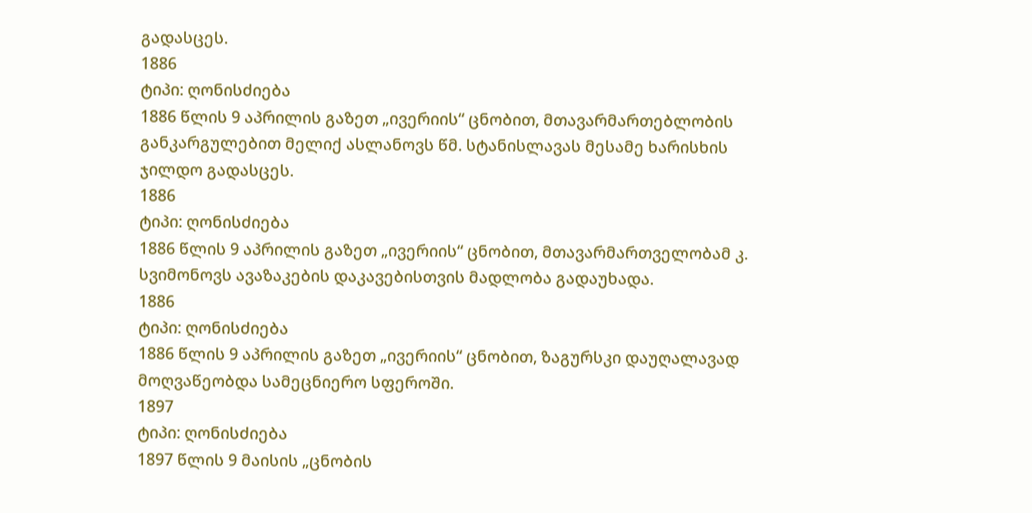გადასცეს.
1886
ტიპი: ღონისძიება
1886 წლის 9 აპრილის გაზეთ „ივერიის“ ცნობით, მთავარმართებლობის განკარგულებით მელიქ ასლანოვს წმ. სტანისლავას მესამე ხარისხის ჯილდო გადასცეს.
1886
ტიპი: ღონისძიება
1886 წლის 9 აპრილის გაზეთ „ივერიის“ ცნობით, მთავარმართველობამ კ. სვიმონოვს ავაზაკების დაკავებისთვის მადლობა გადაუხადა.
1886
ტიპი: ღონისძიება
1886 წლის 9 აპრილის გაზეთ „ივერიის“ ცნობით, ზაგურსკი დაუღალავად მოღვაწეობდა სამეცნიერო სფეროში.
1897
ტიპი: ღონისძიება
1897 წლის 9 მაისის „ცნობის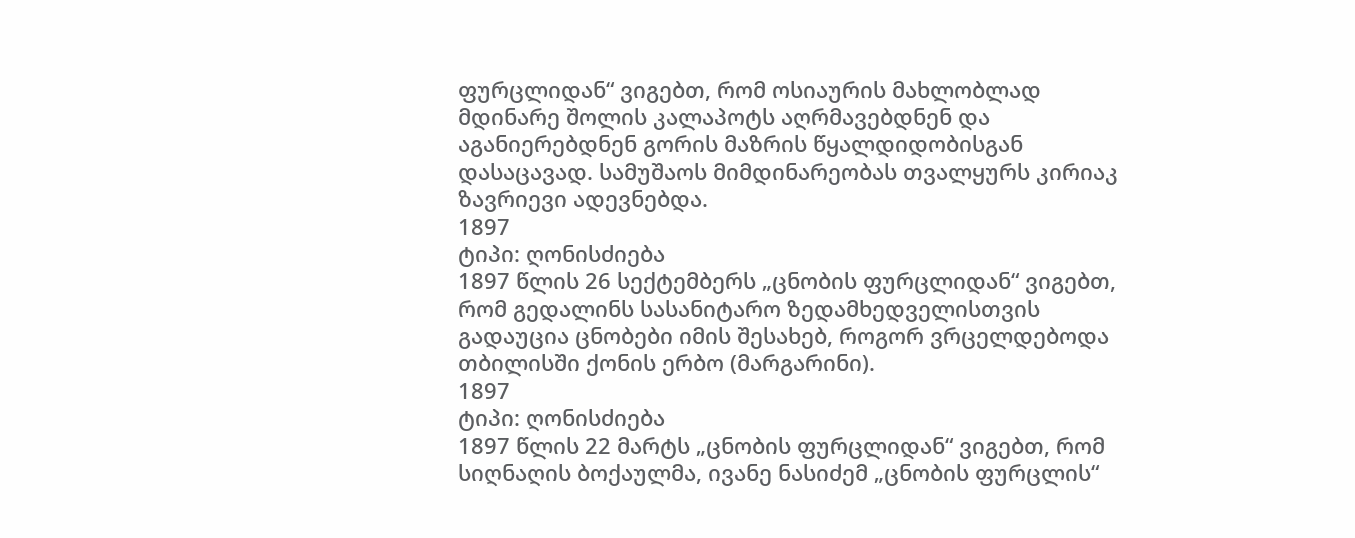ფურცლიდან“ ვიგებთ, რომ ოსიაურის მახლობლად მდინარე შოლის კალაპოტს აღრმავებდნენ და აგანიერებდნენ გორის მაზრის წყალდიდობისგან დასაცავად. სამუშაოს მიმდინარეობას თვალყურს კირიაკ ზავრიევი ადევნებდა.
1897
ტიპი: ღონისძიება
1897 წლის 26 სექტემბერს „ცნობის ფურცლიდან“ ვიგებთ, რომ გედალინს სასანიტარო ზედამხედველისთვის გადაუცია ცნობები იმის შესახებ, როგორ ვრცელდებოდა თბილისში ქონის ერბო (მარგარინი).
1897
ტიპი: ღონისძიება
1897 წლის 22 მარტს „ცნობის ფურცლიდან“ ვიგებთ, რომ სიღნაღის ბოქაულმა, ივანე ნასიძემ „ცნობის ფურცლის“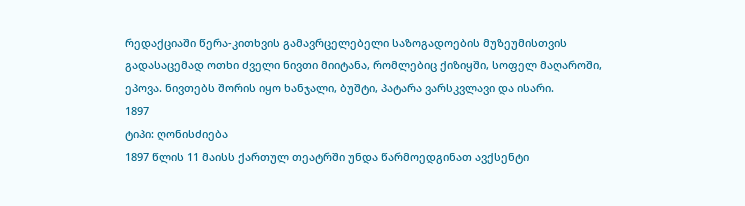რედაქციაში წერა-კითხვის გამავრცელებელი საზოგადოების მუზეუმისთვის გადასაცემად ოთხი ძველი ნივთი მიიტანა, რომლებიც ქიზიყში, სოფელ მაღაროში, ეპოვა. ნივთებს შორის იყო ხანჯალი, ბუშტი, პატარა ვარსკვლავი და ისარი.
1897
ტიპი: ღონისძიება
1897 წლის 11 მაისს ქართულ თეატრში უნდა წარმოედგინათ ავქსენტი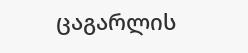ცაგარლის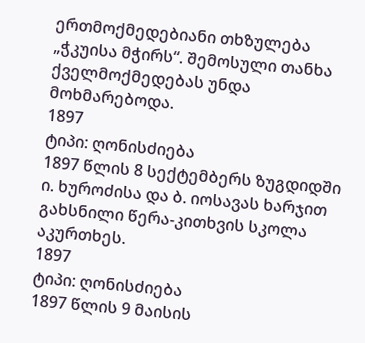ერთმოქმედებიანი თხზულება „ჭკუისა მჭირს“. შემოსული თანხა ქველმოქმედებას უნდა მოხმარებოდა.
1897
ტიპი: ღონისძიება
1897 წლის 8 სექტემბერს ზუგდიდში ი. ხუროძისა და ბ. იოსავას ხარჯით გახსნილი წერა-კითხვის სკოლა აკურთხეს.
1897
ტიპი: ღონისძიება
1897 წლის 9 მაისის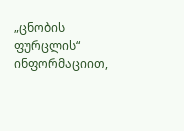„ცნობის ფურცლის“ ინფორმაციით,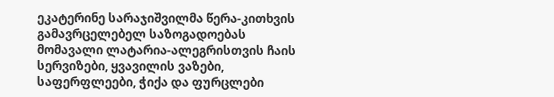ეკატერინე სარაჯიშვილმა წერა-კითხვის გამავრცელებელ საზოგადოებას მომავალი ლატარია-ალეგრისთვის ჩაის სერვიზები, ყვავილის ვაზები, საფერფლეები, ჭიქა და ფურცლები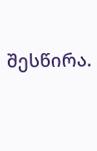შესწირა.